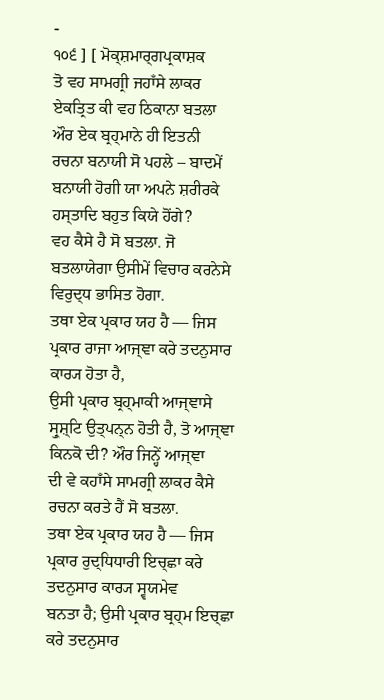-
੧੦੬ ] [ ਮੋਕ੍ਸ਼ਮਾਰ੍ਗਪ੍ਰਕਾਸ਼ਕ
ਤੋ ਵਹ ਸਾਮਗ੍ਰੀ ਜਹਾਁਸੇ ਲਾਕਰ ਏਕਤ੍ਰਿਤ ਕੀ ਵਹ ਠਿਕਾਨਾ ਬਤਲਾ ਔਰ ਏਕ ਬ੍ਰਹ੍ਮਾਨੇ ਹੀ ਇਤਨੀ
ਰਚਨਾ ਬਨਾਯੀ ਸੋ ਪਹਲੇ – ਬਾਦਮੇਂ ਬਨਾਯੀ ਹੋਗੀ ਯਾ ਅਪਨੇ ਸ਼ਰੀਰਕੇ ਹਸ੍ਤਾਦਿ ਬਹੁਤ ਕਿਯੇ ਹੋਂਗੇ?
ਵਹ ਕੈਸੇ ਹੈ ਸੋ ਬਤਲਾ. ਜੋ ਬਤਲਾਯੇਗਾ ਉਸੀਮੇਂ ਵਿਚਾਰ ਕਰਨੇਸੇ ਵਿਰੁਦ੍ਧ ਭਾਸਿਤ ਹੋਗਾ.
ਤਥਾ ਏਕ ਪ੍ਰਕਾਰ ਯਹ ਹੈ — ਜਿਸ ਪ੍ਰਕਾਰ ਰਾਜਾ ਆਜ੍ਞਾ ਕਰੇ ਤਦਨੁਸਾਰ ਕਾਰ੍ਯ ਹੋਤਾ ਹੈ,
ਉਸੀ ਪ੍ਰਕਾਰ ਬ੍ਰਹ੍ਮਾਕੀ ਆਜ੍ਞਾਸੇ ਸ੍ਰੁਸ਼੍ਟਿ ਉਤ੍ਪਨ੍ਨ ਹੋਤੀ ਹੈ, ਤੋ ਆਜ੍ਞਾ ਕਿਨਕੋ ਦੀ? ਔਰ ਜਿਨ੍ਹੇਂ ਆਜ੍ਞਾ
ਦੀ ਵੇ ਕਹਾਁਸੇ ਸਾਮਗ੍ਰੀ ਲਾਕਰ ਕੈਸੇ ਰਚਨਾ ਕਰਤੇ ਹੈਂ ਸੋ ਬਤਲਾ.
ਤਥਾ ਏਕ ਪ੍ਰਕਾਰ ਯਹ ਹੈ — ਜਿਸ ਪ੍ਰਕਾਰ ਰੁਦ੍ਧਿਧਾਰੀ ਇਚ੍ਛਾ ਕਰੇ ਤਦਨੁਸਾਰ ਕਾਰ੍ਯ ਸ੍ਵਯਮੇਵ
ਬਨਤਾ ਹੈ; ਉਸੀ ਪ੍ਰਕਾਰ ਬ੍ਰਹ੍ਮ ਇਚ੍ਛਾ ਕਰੇ ਤਦਨੁਸਾਰ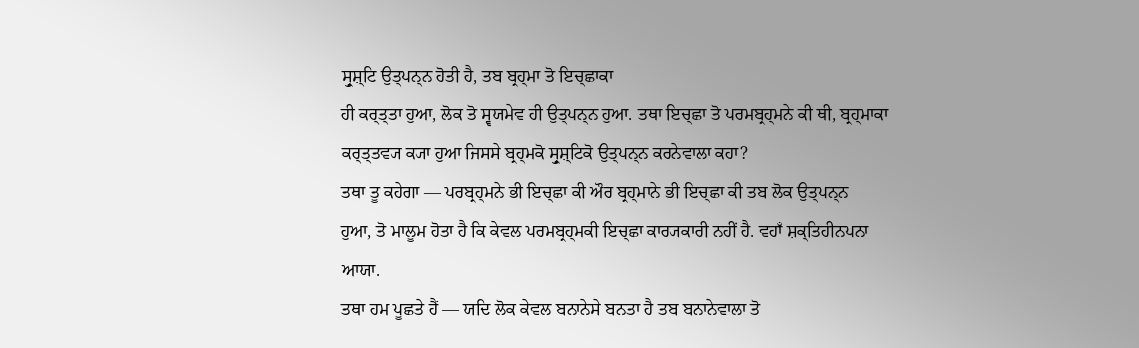ਸ੍ਰੁਸ਼੍ਟਿ ਉਤ੍ਪਨ੍ਨ ਹੋਤੀ ਹੈ, ਤਬ ਬ੍ਰਹ੍ਮਾ ਤੋ ਇਚ੍ਛਾਕਾ
ਹੀ ਕਰ੍ਤ੍ਤਾ ਹੁਆ, ਲੋਕ ਤੋ ਸ੍ਵਯਮੇਵ ਹੀ ਉਤ੍ਪਨ੍ਨ ਹੁਆ. ਤਥਾ ਇਚ੍ਛਾ ਤੋ ਪਰਮਬ੍ਰਹ੍ਮਨੇ ਕੀ ਥੀ, ਬ੍ਰਹ੍ਮਾਕਾ
ਕਰ੍ਤ੍ਤਵ੍ਯ ਕ੍ਯਾ ਹੁਆ ਜਿਸਸੇ ਬ੍ਰਹ੍ਮਕੋ ਸ੍ਰੁਸ਼੍ਟਿਕੋ ਉਤ੍ਪਨ੍ਨ ਕਰਨੇਵਾਲਾ ਕਹਾ?
ਤਥਾ ਤੂ ਕਹੇਗਾ — ਪਰਬ੍ਰਹ੍ਮਨੇ ਭੀ ਇਚ੍ਛਾ ਕੀ ਔਰ ਬ੍ਰਹ੍ਮਾਨੇ ਭੀ ਇਚ੍ਛਾ ਕੀ ਤਬ ਲੋਕ ਉਤ੍ਪਨ੍ਨ
ਹੁਆ, ਤੋ ਮਾਲੂਮ ਹੋਤਾ ਹੈ ਕਿ ਕੇਵਲ ਪਰਮਬ੍ਰਹ੍ਮਕੀ ਇਚ੍ਛਾ ਕਾਰ੍ਯਕਾਰੀ ਨਹੀਂ ਹੈ. ਵਹਾਁ ਸ਼ਕ੍ਤਿਹੀਨਪਨਾ
ਆਯਾ.
ਤਥਾ ਹਮ ਪੂਛਤੇ ਹੈਂ — ਯਦਿ ਲੋਕ ਕੇਵਲ ਬਨਾਨੇਸੇ ਬਨਤਾ ਹੈ ਤਬ ਬਨਾਨੇਵਾਲਾ ਤੋ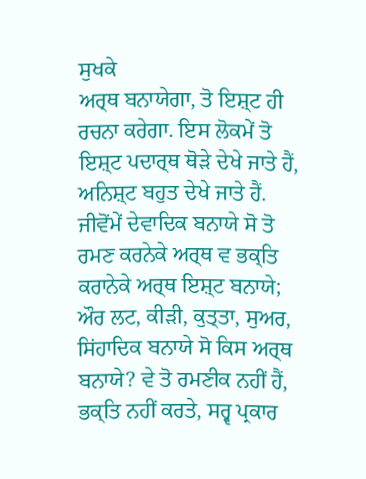ਸੁਖਕੇ
ਅਰ੍ਥ ਬਨਾਯੇਗਾ, ਤੋ ਇਸ਼੍ਟ ਹੀ ਰਚਨਾ ਕਰੇਗਾ. ਇਸ ਲੋਕਮੇਂ ਤੋ ਇਸ਼੍ਟ ਪਦਾਰ੍ਥ ਥੋੜੇ ਦੇਖੇ ਜਾਤੇ ਹੈਂ,
ਅਨਿਸ਼੍ਟ ਬਹੁਤ ਦੇਖੇ ਜਾਤੇ ਹੈਂ. ਜੀਵੋਂਮੇਂ ਦੇਵਾਦਿਕ ਬਨਾਯੇ ਸੋ ਤੋ ਰਮਣ ਕਰਨੇਕੇ ਅਰ੍ਥ ਵ ਭਕ੍ਤਿ
ਕਰਾਨੇਕੇ ਅਰ੍ਥ ਇਸ਼੍ਟ ਬਨਾਯੇ; ਔਰ ਲਟ, ਕੀੜੀ, ਕੁਤ੍ਤਾ, ਸੁਅਰ, ਸਿਂਹਾਦਿਕ ਬਨਾਯੇ ਸੋ ਕਿਸ ਅਰ੍ਥ
ਬਨਾਯੇ? ਵੇ ਤੋ ਰਮਣੀਕ ਨਹੀਂ ਹੈਂ, ਭਕ੍ਤਿ ਨਹੀਂ ਕਰਤੇ, ਸਰ੍ਵ ਪ੍ਰਕਾਰ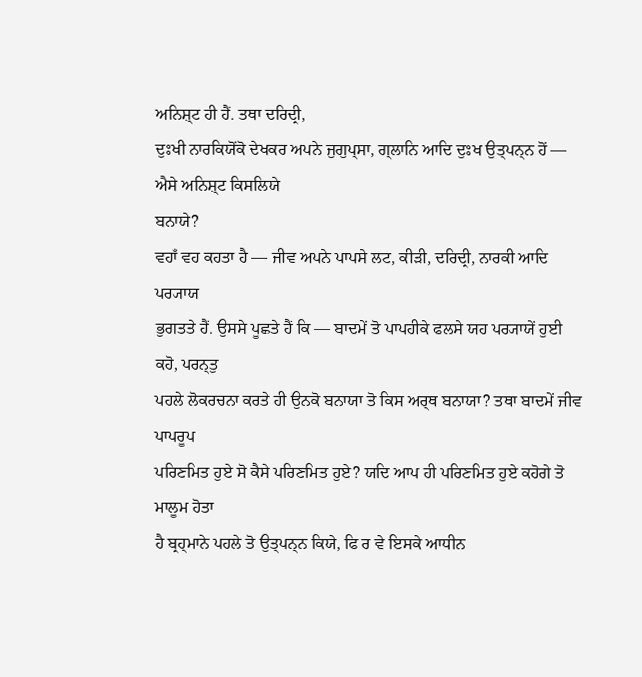ਅਨਿਸ਼੍ਟ ਹੀ ਹੈਂ. ਤਥਾ ਦਰਿਦ੍ਰੀ,
ਦੁਃਖੀ ਨਾਰਕਿਯੋਂਕੋ ਦੇਖਕਰ ਅਪਨੇ ਜੁਗੁਪ੍ਸਾ, ਗ੍ਲਾਨਿ ਆਦਿ ਦੁਃਖ ਉਤ੍ਪਨ੍ਨ ਹੋਂ — ਐਸੇ ਅਨਿਸ਼੍ਟ ਕਿਸਲਿਯੇ
ਬਨਾਯੇ?
ਵਹਾਁ ਵਹ ਕਹਤਾ ਹੈ — ਜੀਵ ਅਪਨੇ ਪਾਪਸੇ ਲਟ, ਕੀੜੀ, ਦਰਿਦ੍ਰੀ, ਨਾਰਕੀ ਆਦਿ ਪਰ੍ਯਾਯ
ਭੁਗਤਤੇ ਹੈਂ. ਉਸਸੇ ਪੂਛਤੇ ਹੈਂ ਕਿ — ਬਾਦਮੇਂ ਤੋ ਪਾਪਹੀਕੇ ਫਲਸੇ ਯਹ ਪਰ੍ਯਾਯੇਂ ਹੁਈ ਕਹੋ, ਪਰਨ੍ਤੁ
ਪਹਲੇ ਲੋਕਰਚਨਾ ਕਰਤੇ ਹੀ ਉਨਕੋ ਬਨਾਯਾ ਤੋ ਕਿਸ ਅਰ੍ਥ ਬਨਾਯਾ? ਤਥਾ ਬਾਦਮੇਂ ਜੀਵ ਪਾਪਰੂਪ
ਪਰਿਣਮਿਤ ਹੁਏ ਸੋ ਕੈਸੇ ਪਰਿਣਮਿਤ ਹੁਏ? ਯਦਿ ਆਪ ਹੀ ਪਰਿਣਮਿਤ ਹੁਏ ਕਹੋਗੇ ਤੋ ਮਾਲੂਮ ਹੋਤਾ
ਹੈ ਬ੍ਰਹ੍ਮਾਨੇ ਪਹਲੇ ਤੋ ਉਤ੍ਪਨ੍ਨ ਕਿਯੇ, ਫਿ ਰ ਵੇ ਇਸਕੇ ਆਧੀਨ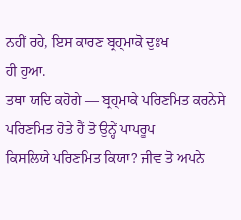ਨਹੀਂ ਰਹੇ, ਇਸ ਕਾਰਣ ਬ੍ਰਹ੍ਮਾਕੋ ਦੁਃਖ
ਹੀ ਹੁਆ.
ਤਥਾ ਯਦਿ ਕਹੋਗੇ — ਬ੍ਰਹ੍ਮਾਕੇ ਪਰਿਣਮਿਤ ਕਰਨੇਸੇ ਪਰਿਣਮਿਤ ਹੋਤੇ ਹੈਂ ਤੋ ਉਨ੍ਹੇਂ ਪਾਪਰੂਪ
ਕਿਸਲਿਯੇ ਪਰਿਣਮਿਤ ਕਿਯਾ? ਜੀਵ ਤੋ ਅਪਨੇ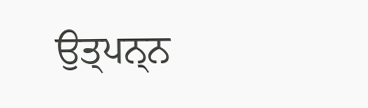ਉਤ੍ਪਨ੍ਨ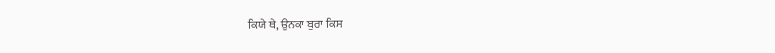ਕਿਯੇ ਥੇ, ਉਨਕਾ ਬੁਰਾ ਕਿਸ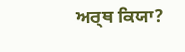ਅਰ੍ਥ ਕਿਯਾ?